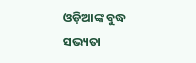ଓଡ଼ିଆଙ୍କ ବୁଦ୍ଧ ସଭ୍ୟତା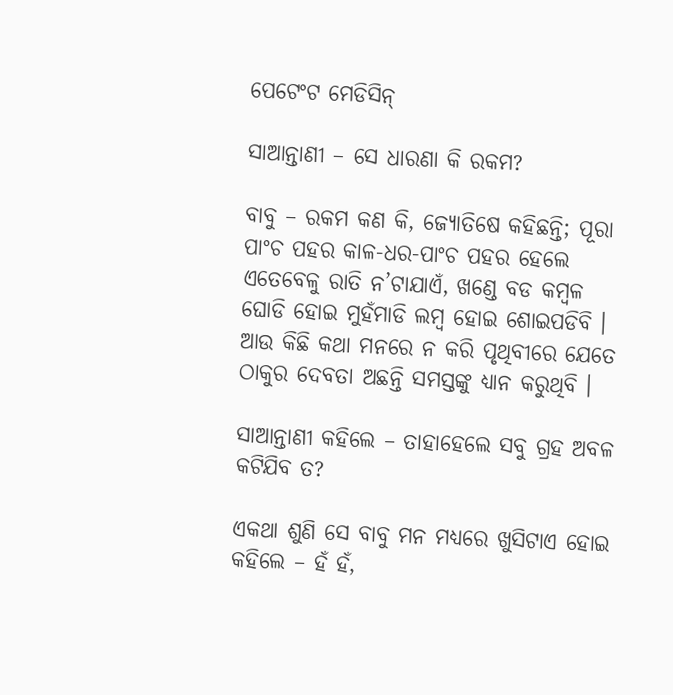ପେଟେଂଟ ମେଡିସିନ୍

ସାଆନ୍ତାଣୀ – ସେ ଧାରଣା କି ରକମ?

ବାବୁ – ରକମ କଣ କି, ଜ୍ୟୋତିଷେ କହିଛନ୍ତି; ପୂରା ପାଂଚ ପହର କାଳ-ଧର-ପାଂଚ ପହର ହେଲେ ଏତେବେଳୁ ରାତି ନ’ଟାଯାଏଁ, ଖଣ୍ଡେ ବଡ କମ୍ବଳ ଘୋଡି ହୋଇ ମୁହଁମାଡି ଲମ୍ବ ହୋଇ ଶୋଇପଡିବି । ଆଉ କିଛି କଥା ମନରେ ନ କରି ପୃଥିବୀରେ ଯେତେ ଠାକୁର ଦେବତା ଅଛନ୍ତି ସମସ୍ତଙ୍କୁ ଧ୍ୟାନ କରୁଥିବି ।

ସାଆନ୍ତାଣୀ କହିଲେ – ତାହାହେଲେ ସବୁ ଗ୍ରହ ଅବଳ କଟିଯିବ ତ?

ଏକଥା ଶୁଣି ସେ ବାବୁ ମନ ମଧ୍ୟରେ ଖୁସିଟାଏ ହୋଇ କହିଲେ – ହଁ ହଁ,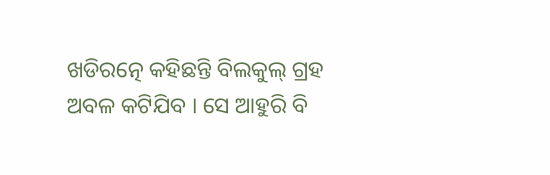ଖଡିରତ୍ନେ କହିଛନ୍ତି ବିଲକୁଲ୍ ଗ୍ରହ ଅବଳ କଟିଯିବ । ସେ ଆହୁରି ବି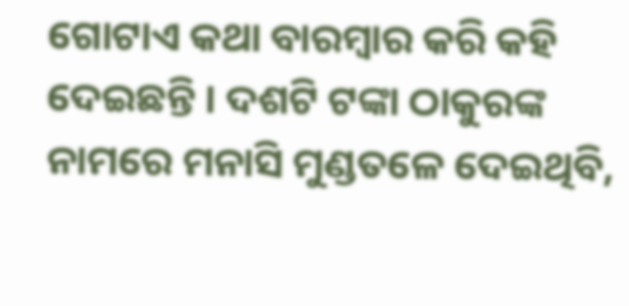ଗୋଟାଏ କଥା ବାରମ୍ବାର କରି କହି ଦେଇଛନ୍ତି । ଦଶଟି ଟଙ୍କା ଠାକୁରଙ୍କ ନାମରେ ମନାସି ମୁଣ୍ଡତଳେ ଦେଇଥିବି,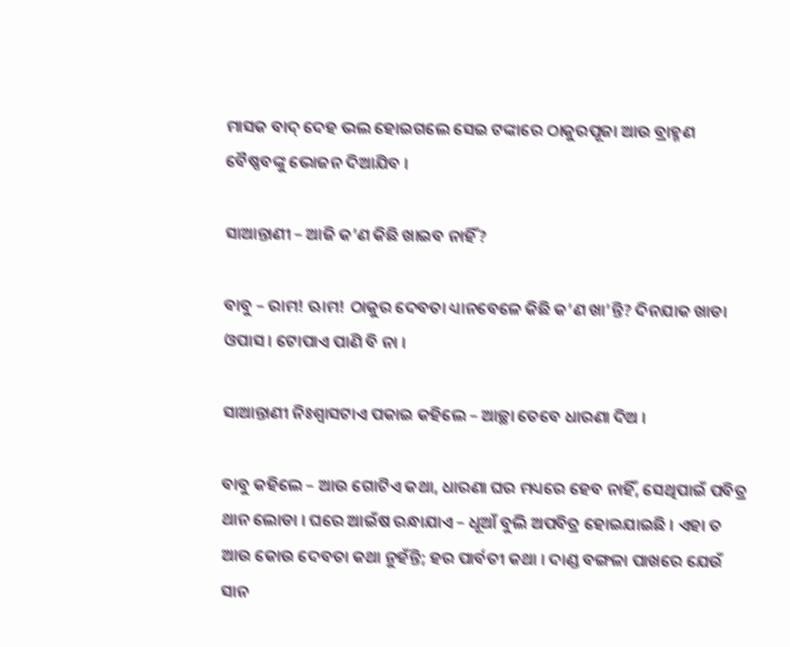ମାସକ ବାଦ୍ ଦେହ ଭଲ ହୋଇଗଲେ ସେଇ ଟଙ୍କାରେ ଠାକୁରପୂଜା ଆଉ ବ୍ରାହ୍ମଣ ବୈଷ୍ଣବଙ୍କୁ ଭୋଜନ ଦିଆଯିବ ।

ସାଆନ୍ତାଣୀ – ଆଜି କ’ଣ କିଛି ଖାଇବ ନାହିଁ?

ବାବୁ – ରାମ! ଋାମ! ଠାକୁର ଦେବତା ଧ୍ୟାନବେଳେ କିଛି କ’ଣ ଖା’ନ୍ତି? ଦିନଯାକ ଖାଡା ଓପାସ । ଟୋପାଏ ପାଣି ବି ନା ।

ସାଆନ୍ତାଣୀ ନିଃଶ୍ୱାସଟାଏ ପକାଇ କହିଲେ – ଆଚ୍ଛା ତେବେ ଧାରଣା ଦିଅ ।

ବାବୁ କହିଲେ – ଆଉ ଗୋଟିଏ କଥା, ଧାରଣା ଘର ମଧ୍ୟରେ ହେବ ନାହିଁ, ସେଥିପାଇଁ ପବିତ୍ର ଥାନ ଲୋଡା । ଘରେ ଆଇଁଷ ରନ୍ଧାଯାଏ – ଧୂଆଁ ବୁଲି ଅପବିତ୍ର ହୋଇଯାଇଛି । ଏହା ତ ଆଉ କୋଉ ଦେବତା କଥା ନୁହଁନ୍ତି; ହର ପାର୍ବତୀ କଥା । ଦାଣ୍ଡ ବଙ୍ଗଳା ପାଖରେ ଯେଉଁ ସାନ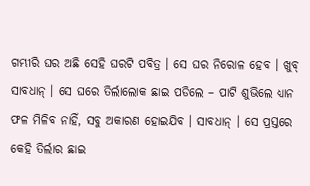ଗମ୍ଭୀରି ଘର ଅଛି ସେହି ଘରଟି ପବିତ୍ର । ସେ ଘର ନିରୋଳ ହେବ । ଖୁବ୍ ସାବଧାନ୍ । ସେ ଘରେ ତିର୍ଲାଲୋକ ଛାଇ ପଡିଲେ – ପାଟି ଶୁଭିଲେ ଧ୍ୟାନ ଫଳ ମିଳିବ ନାହିଁ, ସବୁ ଅକାରଣ ହୋଇଯିବ । ସାବଧାନ୍ । ସେ ପ୍ରସ୍ତରେ କେହି ତିର୍ଲାର ଛାଇ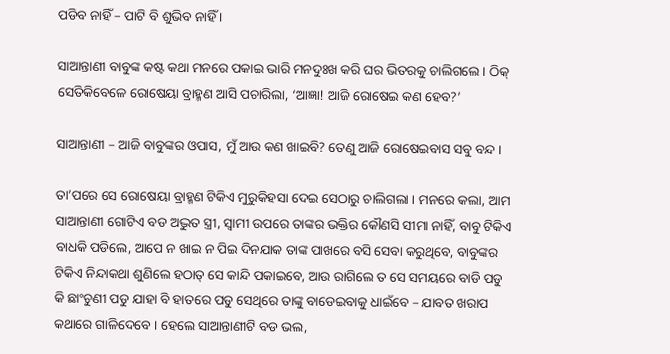ପଡିବ ନାହିଁ – ପାଟି ବି ଶୁଭିବ ନାହିଁ ।

ସାଆନ୍ତାଣୀ ବାବୁଙ୍କ କଷ୍ଟ କଥା ମନରେ ପକାଇ ଭାରି ମନଦୁଃଖ କରି ଘର ଭିତରକୁ ଚାଲିଗଲେ । ଠିକ୍ ସେତିକିବେଳେ ରୋଷେୟା ବ୍ରାହ୍ମଣ ଆସି ପଚାରିଲା, ‘ଆଜ୍ଞା! ଆଜି ରୋଷେଇ କଣ ହେବ?’

ସାଆନ୍ତାଣୀ – ଆଜି ବାବୁଙ୍କର ଓପାସ, ମୁଁ ଆଉ କଣ ଖାଇବି? ତେଣୁ ଆଜି ରୋଷେଇବାସ ସବୁ ବନ୍ଦ ।

ତା’ପରେ ସେ ରୋଷେୟା ବ୍ରାହ୍ମଣ ଟିକିଏ ମୁରୁକିହସା ଦେଇ ସେଠାରୁ ଚାଲିଗଲା । ମନରେ କଲା, ଆମ ସାଆନ୍ତାଣୀ ଗୋଟିଏ ବଡ ଅଦ୍ଭୁତ ସ୍ତ୍ରୀ, ସ୍ୱାମୀ ଉପରେ ତାଙ୍କର ଭକ୍ତିର କୌଣସି ସୀମା ନାହିଁ, ବାବୁ ଟିକିଏ ବାଧକି ପଡିଲେ, ଆପେ ନ ଖାଇ ନ ପିଇ ଦିନଯାକ ତାଙ୍କ ପାଖରେ ବସି ସେବା କରୁଥିବେ, ବାବୁଙ୍କର ଟିକିଏ ନିନ୍ଦାକଥା ଶୁଣିଲେ ହଠାତ୍ ସେ କାନ୍ଦି ପକାଇବେ, ଆଉ ରାଗିଲେ ତ ସେ ସମୟରେ ବାଡି ପଡୁ କି ଛାଂଚୁଣୀ ପଡୁ ଯାହା ବି ହାତରେ ପଡୁ ସେଥିରେ ତାଙ୍କୁ ବାଡେଇବାକୁ ଧାଇଁବେ – ଯାବତ ଖରାପ କଥାରେ ଗାଳିଦେବେ । ହେଲେ ସାଆନ୍ତାଣୀଟି ବଡ ଭଲ,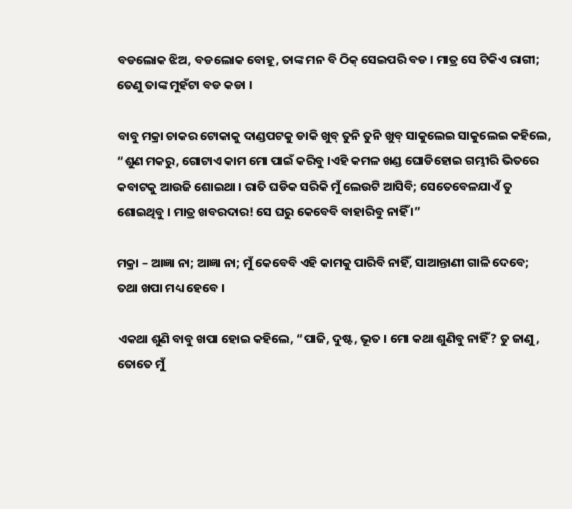ବଡଲୋକ ଝିଅ, ବଡଲୋକ ବୋହୂ, ତାଙ୍କ ମନ ବି ଠିକ୍ ସେଇପରି ବଡ । ମାତ୍ର ସେ ଟିକିଏ ରାଗୀ; ତେଣୁ ତାଙ୍କ ମୁହଁଟା ବଡ କଡା ।

ବାବୁ ମକ୍ରା ଚାକର ଟୋକାକୁ ଦାଣ୍ଡପଟକୁ ଡାକି ଖୁବ୍ ତୁନି ତୁନି ଖୁବ୍ ସାକୁଲେଇ ସାକୁଲେଇ କହିଲେ, “ଶୁଣ ମକରୁ, ଗୋଟାଏ କାମ ମୋ ପାଇଁ କରିବୁ ।ଏହି କମଳ ଖଣ୍ଡ ଘୋଡିହୋଇ ଗମ୍ଭୀରି ଭିତରେ କବାଟକୁ ଆଉଜି ଶୋଇଥା । ରାତି ଘଡିକ ସରିକି ମୁଁ ଲେଉଟି ଆସିବି; ସେତେବେଳଯାଏଁ ତୁ ଶୋଇଥିବୁ । ମାତ୍ର ଖବରଦାର! ସେ ଘରୁ କେବେବି ବାହାରିବୁ ନାହିଁ ।”

ମକ୍ରା – ଆଜ୍ଞା ନା; ଆଜ୍ଞା ନା; ମୁଁ କେବେବି ଏହି କାମକୁ ପାରିବି ନାହିଁ, ସାଆନ୍ତାଣୀ ଗାଳି ଦେବେ; ତଥା ଖପା ମଧ୍ୟ ହେବେ ।

ଏକଥା ଶୁଣି ବାବୁ ଖପା ହୋଇ କହିଲେ, “ପାଜି, ଦୁଷ୍ଟ, ଭୂତ । ମୋ କଥା ଶୁଣିବୁ ନାହିଁ? ତୁ ଜାଣୁ, ତୋତେ ମୁଁ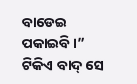ବାଡେଇ ପକାଇବି ।” ଟିକିଏ ବାଦ୍ ସେ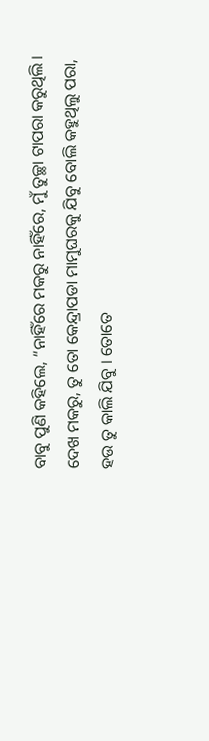ବାବୁ ପୁଣି କହିଲେ, “ନାହିଁରେ ମକରୁ ନାହିଁରେ, ମୁଁ ତୁଚ୍ଛା ଟାପରା କରୁଥିଲି । ଦେଖ ମକରୁ, ତୁ ତୋ କେନ୍ଦ୍ରାପଡା ମାମୁଘରକୁ ଯିବୁ ବୋଲି କହୁଥିଲୁ ପରା, ହଉ ତୁ କାଲି ଯିବୁ । ତୋତେ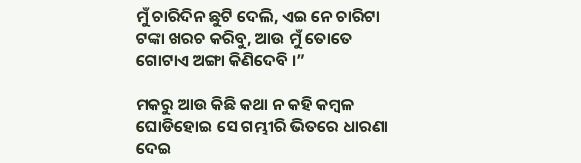ମୁଁ ଚାରିଦିନ ଛୁଟି ଦେଲି, ଏଇ ନେ ଚାରିଟା ଟଙ୍କା ଖରଚ କରିବୁ, ଆଉ ମୁଁ ତୋତେ ଗୋଟାଏ ଅଙ୍ଗା କିଣିଦେବି ।”

ମକରୁ ଆଉ କିଛି କଥା ନ କହି କମ୍ବଳ ଘୋଡିହୋଇ ସେ ଗମ୍ଭୀରି ଭିତରେ ଧାରଣା ଦେଇ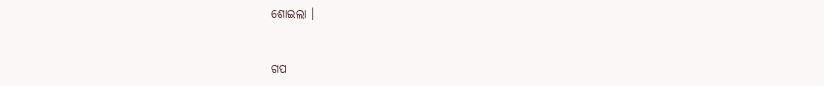ଶୋଇଲା ।


ଗପ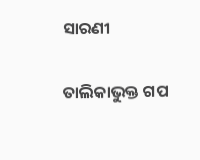ସାରଣୀ

ତାଲିକାଭୁକ୍ତ ଗପ